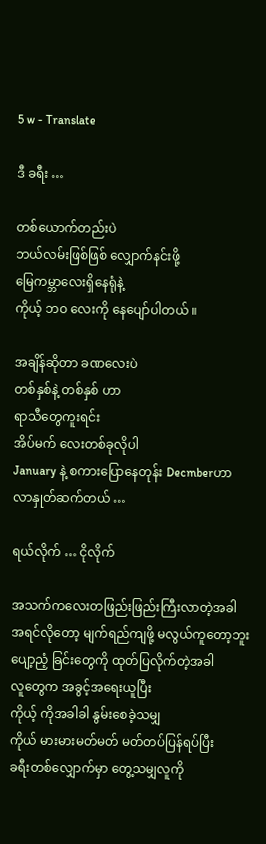5 w - Translate

ဒီ ခရီး …

တစ်ယောက်တည်းပဲ
ဘယ်လမ်းဖြစ်ဖြစ် လျှောက်နင်းဖို့
မြေကမ္ဘာလေးရှိနေရုံနဲ့
ကိုယ့် ဘဝ လေးကို နေပျော်ပါတယ် ။

အချိန်ဆိုတာ ခဏလေးပဲ
တစ်နှစ်နဲ့ တစ်နှစ် ဟာ
ရာသီတွေကူးရင်း
အိပ်မက် လေးတစ်ခုလိုပါ
January နဲ့ စကားပြောနေတုန်း Decmberဟာ
လာနှုတ်ဆက်တယ် …

ရယ်လိုက် … ငိုလိုက်

အသက်ကလေးတဖြည်းဖြည်းကြီးလာတဲ့အခါ
အရင်လိုတော့ မျက်ရည်ကျဖို့ မလွယ်ကူတော့ဘူး
ပျော့ညံ့ ခြင်းတွေကို ထုတ်ပြလိုက်တဲ့အခါ
လူတွေက အခွင့်အရေးယူပြီး
ကိုယ့် ကိုအခါခါ နွမ်းစေခဲ့သမျှ
ကိုယ် မားမားမတ်မတ် မတ်တပ်ပြန်ရပ်ပြီး
ခရီးတစ်လျှောက်မှာ တွေ့သမျှလူကို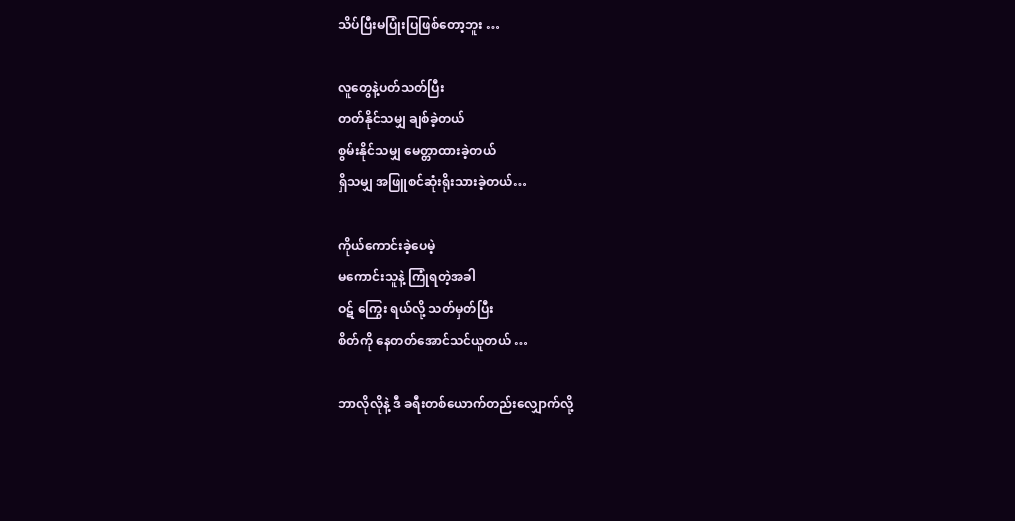သိပ်ပြီးမပြုံးပြဖြစ်တော့ဘူး …

လူတွေနဲ့ပတ်သတ်ပြီး
တတ်နိုင်သမျှ ချစ်ခဲ့တယ်
စွမ်းနိုင်သမျှ မေတ္တာထားခဲ့တယ်
ရှိသမျှ အဖြူစင်ဆုံးရိုးသားခဲ့တယ်…

ကိုယ်ကောင်းခဲ့ပေမဲ့
မကောင်းသူနဲ့ ကြုံရတဲ့အခါ
ဝဋ် ကြွေး ရယ်လို့ သတ်မှတ်ပြီး
စိတ်ကို နေတတ်အောင်သင်ယူတယ် …

ဘာလိုလိုနဲ့ ဒီ ခရီးတစ်ယောက်တည်းလျှောက်လို့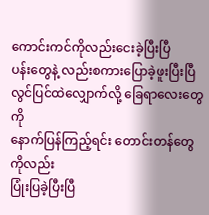ကောင်းကင်ကိုလည်းငေးခဲ့ပြီးပြီ
ပန်းတွေနဲ့ လည်းစကားပြောခဲ့ဖူးပြီးပြီ
လွင်ပြင်ထဲလျှောက်လို့ ခြေရာလေးတွေကို
နောက်ပြန်ကြည့်ရင်း တောင်းတန်တွေကိုလည်း
ပြုံးပြခဲ့ပြီးပြီ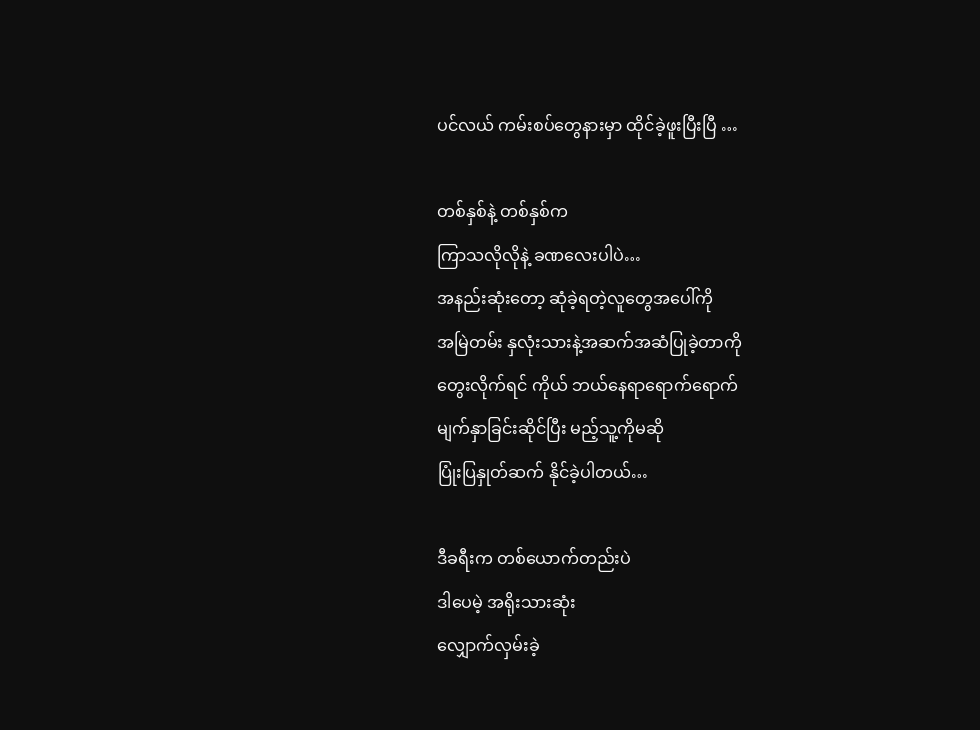ပင်လယ် ကမ်းစပ်တွေနားမှာ ထိုင်ခဲ့ဖူးပြီးပြီ …

တစ်နှစ်နဲ့ တစ်နှစ်က
ကြာသလိုလိုနဲ့ ခဏလေးပါပဲ…
အနည်းဆုံးတော့ ဆုံခဲ့ရတဲ့လူတွေအပေါ်ကို
အမြဲတမ်း နှလုံးသားနဲ့အဆက်အဆံပြုခဲ့တာကို
တွေးလိုက်ရင် ကိုယ် ဘယ်နေရာရောက်ရောက်
မျက်နှာခြင်းဆိုင်ပြီး မည့်သူ့ကိုမဆို
ပြုံးပြနှုတ်ဆက် နိုင်ခဲ့ပါတယ်…

ဒီခရီးက တစ်ယောက်တည်းပဲ
ဒါပေမဲ့ အရိုးသားဆုံး
လျှောက်လှမ်းခဲ့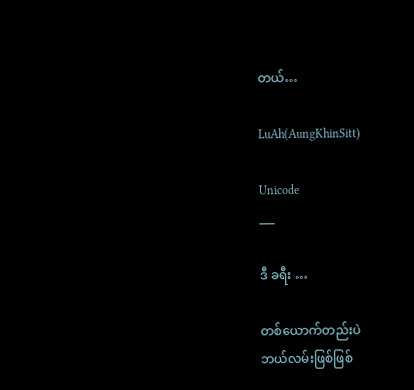တယ်…

LuAh(AungKhinSitt)

Unicode
___

ဒီ ခရီး …

တစ်ယောက်တည်းပဲ
ဘယ်လမ်းဖြစ်ဖြစ်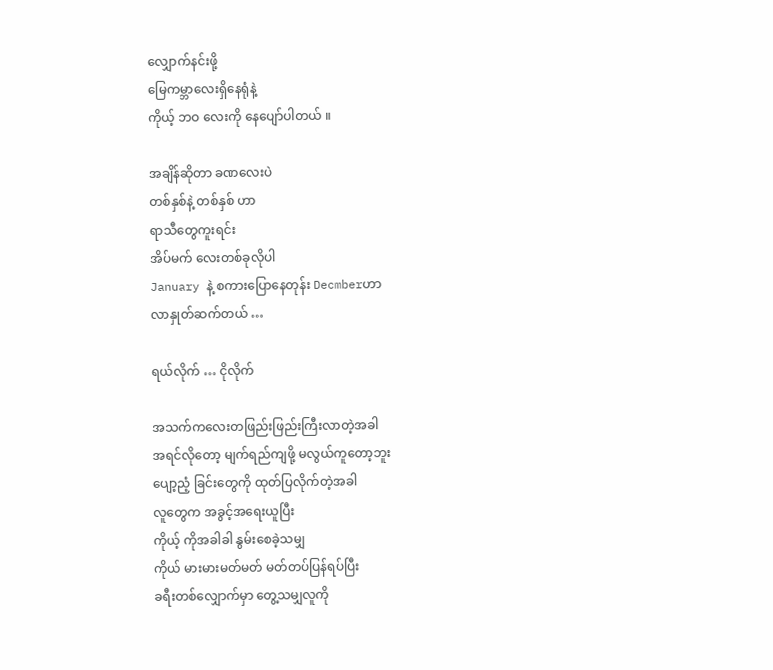လျှောက်နင်းဖို့
မြေကမ္ဘာလေးရှိနေရုံနဲ့
ကိုယ့် ဘဝ လေးကို နေပျော်ပါတယ် ။

အချိန်ဆိုတာ ခဏလေးပဲ
တစ်နှစ်နဲ့ တစ်နှစ် ဟာ
ရာသီတွေကူးရင်း
အိပ်မက် လေးတစ်ခုလိုပါ
January နဲ့ စကားပြောနေတုန်း Decmberဟာ
လာနှုတ်ဆက်တယ် …

ရယ်လိုက် … ငိုလိုက်

အသက်ကလေးတဖြည်းဖြည်းကြီးလာတဲ့အခါ
အရင်လိုတော့ မျက်ရည်ကျဖို့ မလွယ်ကူတော့ဘူး
ပျော့ညံ့ ခြင်းတွေကို ထုတ်ပြလိုက်တဲ့အခါ
လူတွေက အခွင့်အရေးယူပြီး
ကိုယ့် ကိုအခါခါ နွမ်းစေခဲ့သမျှ
ကိုယ် မားမားမတ်မတ် မတ်တပ်ပြန်ရပ်ပြီး
ခရီးတစ်လျှောက်မှာ တွေ့သမျှလူကို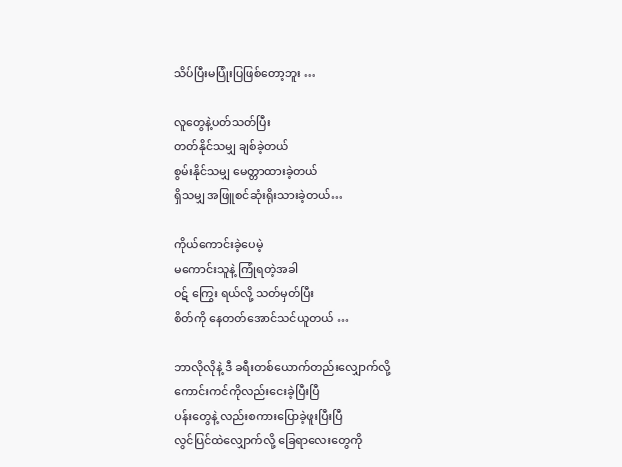သိပ်ပြီးမပြုံးပြဖြစ်တော့ဘူး …

လူတွေနဲ့ပတ်သတ်ပြီး
တတ်နိုင်သမျှ ချစ်ခဲ့တယ်
စွမ်းနိုင်သမျှ မေတ္တာထားခဲ့တယ်
ရှိသမျှ အဖြူစင်ဆုံးရိုးသားခဲ့တယ်…

ကိုယ်ကောင်းခဲ့ပေမဲ့
မကောင်းသူနဲ့ ကြုံရတဲ့အခါ
ဝဋ် ကြွေး ရယ်လို့ သတ်မှတ်ပြီး
စိတ်ကို နေတတ်အောင်သင်ယူတယ် …

ဘာလိုလိုနဲ့ ဒီ ခရီးတစ်ယောက်တည်းလျှောက်လို့
ကောင်းကင်ကိုလည်းငေးခဲ့ပြီးပြီ
ပန်းတွေနဲ့ လည်းစကားပြောခဲ့ဖူးပြီးပြီ
လွင်ပြင်ထဲလျှောက်လို့ ခြေရာလေးတွေကို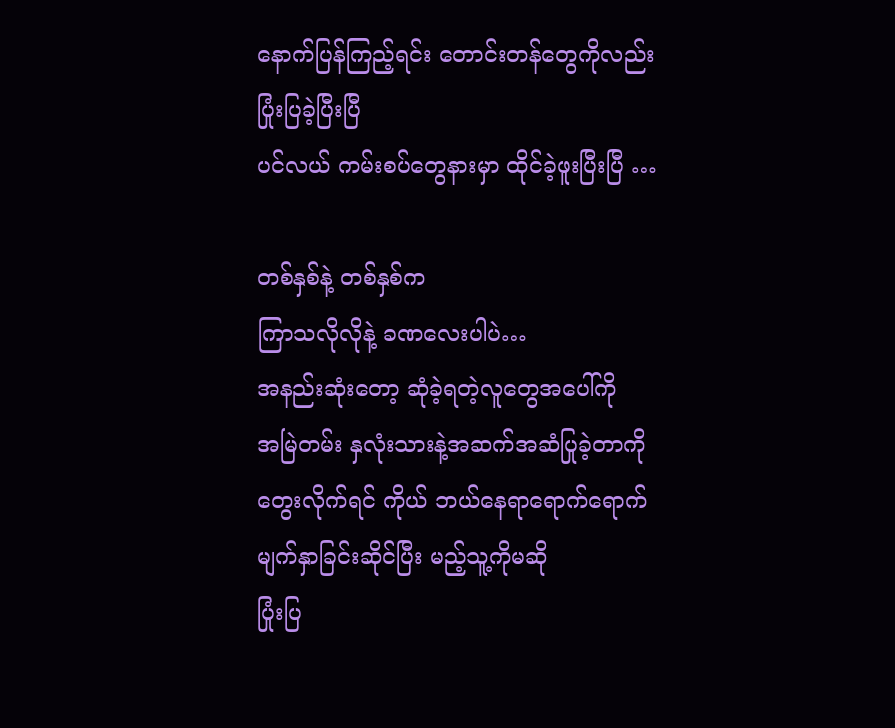နောက်ပြန်ကြည့်ရင်း တောင်းတန်တွေကိုလည်း
ပြုံးပြခဲ့ပြီးပြီ
ပင်လယ် ကမ်းစပ်တွေနားမှာ ထိုင်ခဲ့ဖူးပြီးပြီ …

တစ်နှစ်နဲ့ တစ်နှစ်က
ကြာသလိုလိုနဲ့ ခဏလေးပါပဲ…
အနည်းဆုံးတော့ ဆုံခဲ့ရတဲ့လူတွေအပေါ်ကို
အမြဲတမ်း နှလုံးသားနဲ့အဆက်အဆံပြုခဲ့တာကို
တွေးလိုက်ရင် ကိုယ် ဘယ်နေရာရောက်ရောက်
မျက်နှာခြင်းဆိုင်ပြီး မည့်သူ့ကိုမဆို
ပြုံးပြ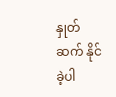နှုတ်ဆက် နိုင်ခဲ့ပါ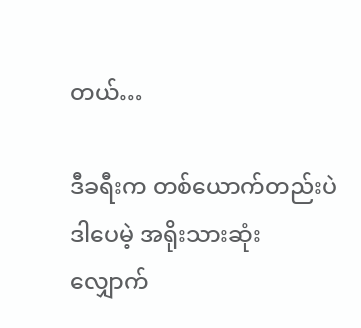တယ်…

ဒီခရီးက တစ်ယောက်တည်းပဲ
ဒါပေမဲ့ အရိုးသားဆုံး
လျှောက်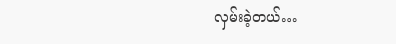လှမ်းခဲ့တယ်…